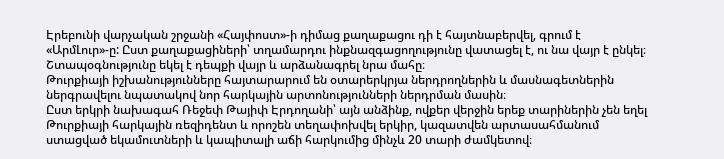Էրեբունի վարչական շրջանի «Հայփոստ»-ի դիմաց քաղաքացու դի է հայտնաբերվել, գրում է «ԱրմԼուր»-ը: Ըստ քաղաքացիների՝ տղամարդու ինքնազգացողությունը վատացել է, ու նա վայր է ընկել։ Շտապօգնությունը եկել է դեպքի վայր և արձանագրել նրա մահը։
Թուրքիայի իշխանությունները հայտարարում են օտարերկրյա ներդրողներին և մասնագետներին ներգրավելու նպատակով նոր հարկային արտոնությունների ներդրման մասին։
Ըստ երկրի նախագահ Ռեջեփ Թայիփ Էրդողանի՝ այն անձինք, ովքեր վերջին երեք տարիներին չեն եղել Թուրքիայի հարկային ռեզիդենտ և որոշեն տեղափոխվել երկիր, կազատվեն արտասահմանում ստացված եկամուտների և կապիտալի աճի հարկումից մինչև 20 տարի ժամկետով։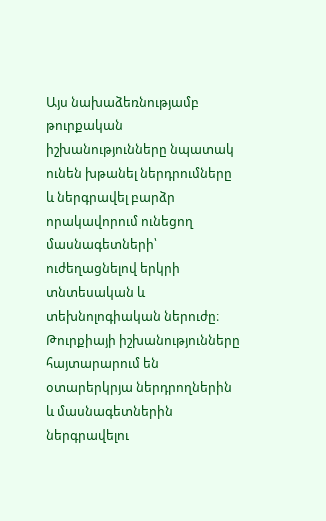Այս նախաձեռնությամբ թուրքական իշխանությունները նպատակ ունեն խթանել ներդրումները և ներգրավել բարձր որակավորում ունեցող մասնագետների՝ ուժեղացնելով երկրի տնտեսական և տեխնոլոգիական ներուժը։
Թուրքիայի իշխանությունները հայտարարում են օտարերկրյա ներդրողներին և մասնագետներին ներգրավելու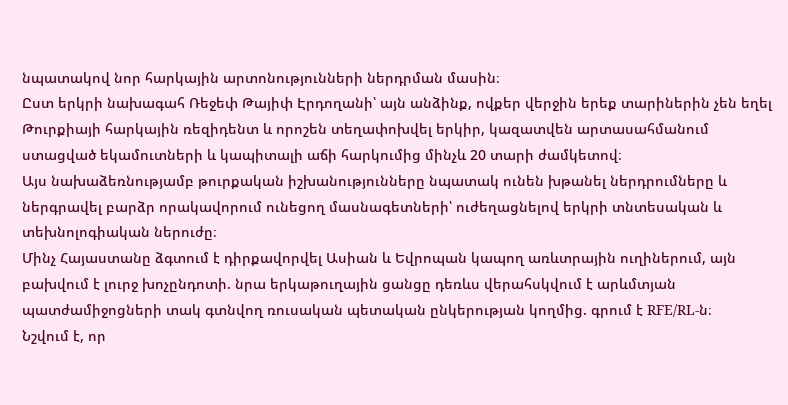նպատակով նոր հարկային արտոնությունների ներդրման մասին։
Ըստ երկրի նախագահ Ռեջեփ Թայիփ Էրդողանի՝ այն անձինք, ովքեր վերջին երեք տարիներին չեն եղել Թուրքիայի հարկային ռեզիդենտ և որոշեն տեղափոխվել երկիր, կազատվեն արտասահմանում ստացված եկամուտների և կապիտալի աճի հարկումից մինչև 20 տարի ժամկետով։
Այս նախաձեռնությամբ թուրքական իշխանությունները նպատակ ունեն խթանել ներդրումները և ներգրավել բարձր որակավորում ունեցող մասնագետների՝ ուժեղացնելով երկրի տնտեսական և տեխնոլոգիական ներուժը։
Մինչ Հայաստանը ձգտում է դիրքավորվել Ասիան և Եվրոպան կապող առևտրային ուղիներում, այն բախվում է լուրջ խոչընդոտի. նրա երկաթուղային ցանցը դեռևս վերահսկվում է արևմտյան պատժամիջոցների տակ գտնվող ռուսական պետական ընկերության կողմից. գրում է RFE/RL-ն։
Նշվում է, որ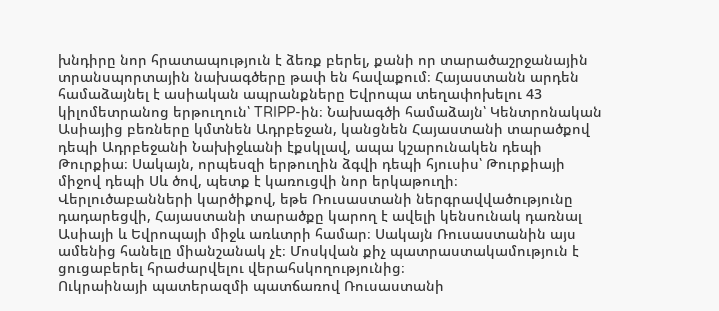խնդիրը նոր հրատապություն է ձեռք բերել, քանի որ տարածաշրջանային տրանսպորտային նախագծերը թափ են հավաքում։ Հայաստանն արդեն համաձայնել է ասիական ապրանքները Եվրոպա տեղափոխելու 43 կիլոմետրանոց երթուղուն՝ TRIPP-ին։ Նախագծի համաձայն՝ Կենտրոնական Ասիայից բեռները կմտնեն Ադրբեջան, կանցնեն Հայաստանի տարածքով դեպի Ադրբեջանի Նախիջևանի էքսկլավ, ապա կշարունակեն դեպի Թուրքիա։ Սակայն, որպեսզի երթուղին ձգվի դեպի հյուսիս՝ Թուրքիայի միջով դեպի Սև ծով, պետք է կառուցվի նոր երկաթուղի։
Վերլուծաբանների կարծիքով, եթե Ռուսաստանի ներգրավվածությունը դադարեցվի, Հայաստանի տարածքը կարող է ավելի կենսունակ դառնալ Ասիայի և Եվրոպայի միջև առևտրի համար։ Սակայն Ռուսաստանին այս ամենից հանելը միանշանակ չէ։ Մոսկվան քիչ պատրաստակամություն է ցուցաբերել հրաժարվելու վերահսկողությունից։
Ուկրաինայի պատերազմի պատճառով Ռուսաստանի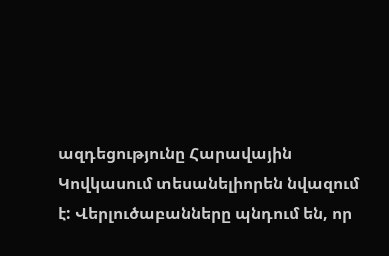ազդեցությունը Հարավային Կովկասում տեսանելիորեն նվազում է: Վերլուծաբանները պնդում են, որ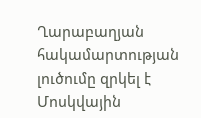Ղարաբաղյան հակամարտության լուծումը զրկել է Մոսկվային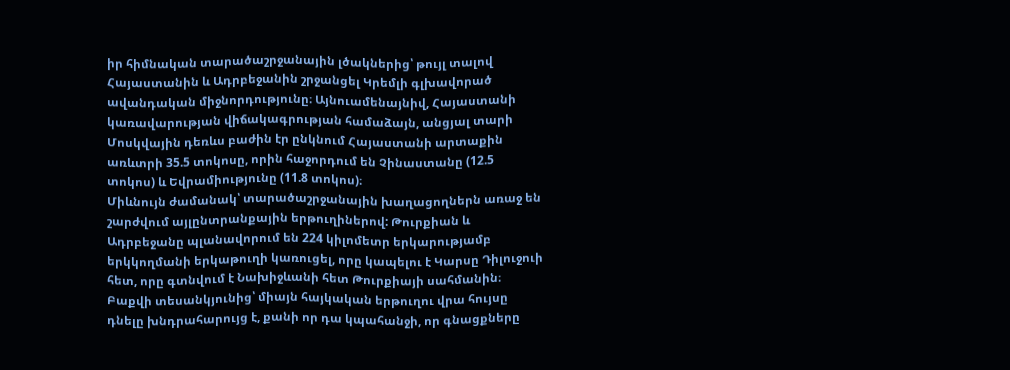իր հիմնական տարածաշրջանային լծակներից՝ թույլ տալով Հայաստանին և Ադրբեջանին շրջանցել Կրեմլի գլխավորած ավանդական միջնորդությունը։ Այնուամենայնիվ, Հայաստանի կառավարության վիճակագրության համաձայն, անցյալ տարի Մոսկվային դեռևս բաժին էր ընկնում Հայաստանի արտաքին առևտրի 35.5 տոկոսը, որին հաջորդում են Չինաստանը (12.5 տոկոս) և Եվրամիությունը (11.8 տոկոս)։
Միևնույն ժամանակ՝ տարածաշրջանային խաղացողներն առաջ են շարժվում այլընտրանքային երթուղիներով: Թուրքիան և Ադրբեջանը պլանավորում են 224 կիլոմետր երկարությամբ երկկողմանի երկաթուղի կառուցել, որը կապելու է Կարսը Դիլուջուի հետ, որը գտնվում է Նախիջևանի հետ Թուրքիայի սահմանին։ Բաքվի տեսանկյունից՝ միայն հայկական երթուղու վրա հույսը դնելը խնդրահարույց է, քանի որ դա կպահանջի, որ գնացքները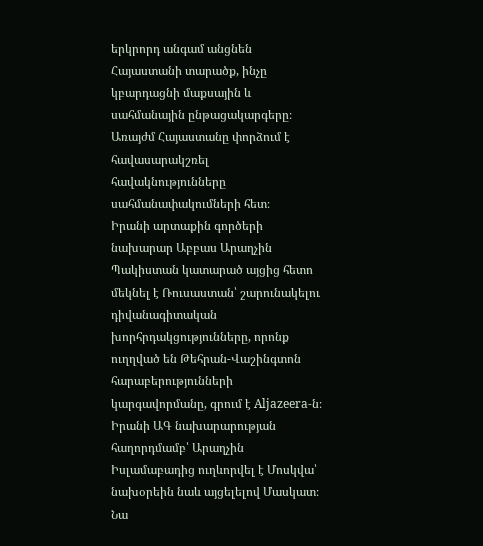երկրորդ անգամ անցնեն Հայաստանի տարածք, ինչը կբարդացնի մաքսային և սահմանային ընթացակարգերը։
Առայժմ Հայաստանը փորձում է հավասարակշռել հավակնությունները սահմանափակումների հետ։
Իրանի արտաքին գործերի նախարար Աբբաս Արաղչին Պակիստան կատարած այցից հետո մեկնել է Ռուսաստան՝ շարունակելու դիվանագիտական խորհրդակցությունները, որոնք ուղղված են Թեհրան-Վաշինգտոն հարաբերությունների կարգավորմանը, գրում է Aljazeera-ն։ Իրանի ԱԳ նախարարության հաղորդմամբ՝ Արաղչին Իսլամաբադից ուղևորվել է Մոսկվա՝ նախօրեին նաև այցելելով Մասկատ։ Նա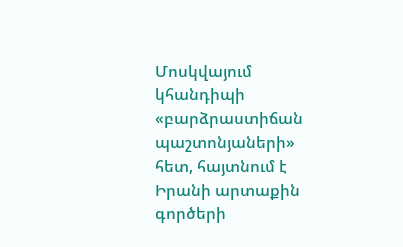Մոսկվայում կհանդիպի «բարձրաստիճան պաշտոնյաների» հետ, հայտնում է Իրանի արտաքին գործերի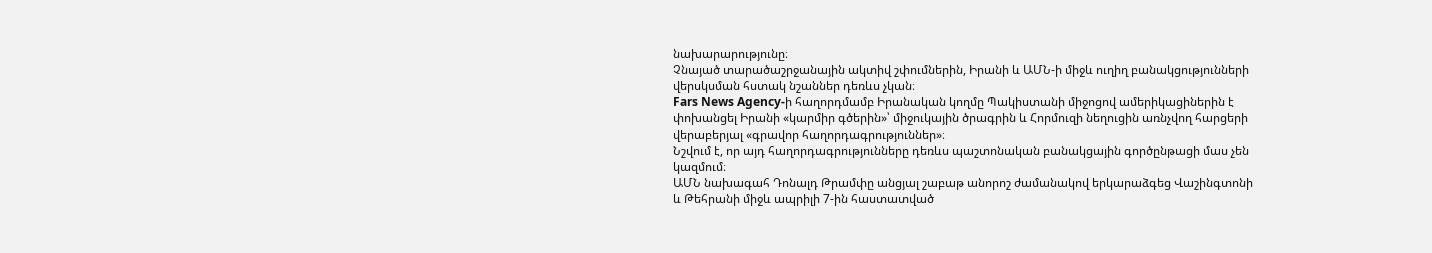նախարարությունը։
Չնայած տարածաշրջանային ակտիվ շփումներին, Իրանի և ԱՄՆ-ի միջև ուղիղ բանակցությունների վերսկսման հստակ նշաններ դեռևս չկան։
Fars News Agency-ի հաղորդմամբ Իրանական կողմը Պակիստանի միջոցով ամերիկացիներին է փոխանցել Իրանի «կարմիր գծերին»՝ միջուկային ծրագրին և Հորմուզի նեղուցին առնչվող հարցերի վերաբերյալ «գրավոր հաղորդագրություններ»։
Նշվում է, որ այդ հաղորդագրությունները դեռևս պաշտոնական բանակցային գործընթացի մաս չեն կազմում։
ԱՄՆ նախագահ Դոնալդ Թրամփը անցյալ շաբաթ անորոշ ժամանակով երկարաձգեց Վաշինգտոնի և Թեհրանի միջև ապրիլի 7-ին հաստատված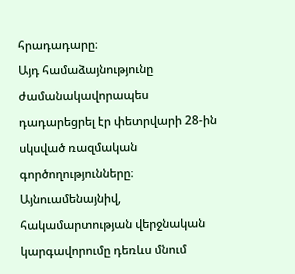հրադադարը։
Այդ համաձայնությունը ժամանակավորապես դադարեցրել էր փետրվարի 28-ին սկսված ռազմական գործողությունները։ Այնուամենայնիվ, հակամարտության վերջնական կարգավորումը դեռևս մնում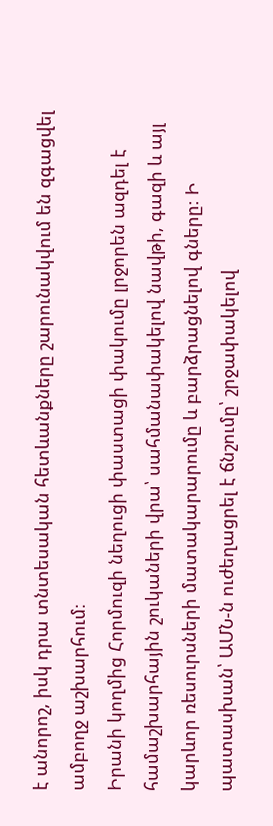է անորոշ, իսկ դրա տնտեսական հետևանքները շարունակվում են զգացվել ամբողջ աշխարհում։
Իրանի կողմից Հորմուզի նեղուցի փաստացի փակումը լրջորեն ազդել է համաշխարհային շուկաների վրա՝ սահմանափակելով նավթի, գազի և այլ կարևոր ռեսուրսների մատակարարումը և բարձրացնելով գները։ Ի պատասխան՝ ԱՄՆ-ն ուժեղացրել է ճնշումը՝ շրջափակելով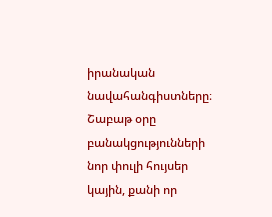իրանական նավահանգիստները։
Շաբաթ օրը բանակցությունների նոր փուլի հույսեր կային, քանի որ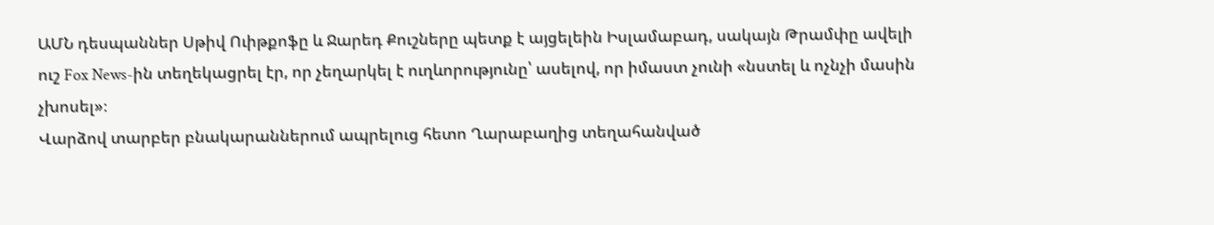ԱՄՆ դեսպաններ Սթիվ Ուիթքոֆը և Ջարեդ Քուշները պետք է այցելեին Իսլամաբադ, սակայն Թրամփը ավելի ուշ Fox News-ին տեղեկացրել էր, որ չեղարկել է ուղևորությունը՝ ասելով, որ իմաստ չունի «նստել և ոչնչի մասին չխոսել»։
Վարձով տարբեր բնակարաններում ապրելուց հետո Ղարաբաղից տեղահանված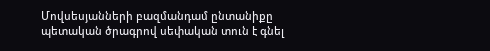Մովսեսյանների բազմանդամ ընտանիքը պետական ծրագրով սեփական տուն է գնել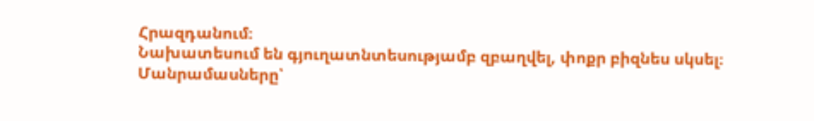Հրազդանում։
Նախատեսում են գյուղատնտեսությամբ զբաղվել, փոքր բիզնես սկսել։
Մանրամասները՝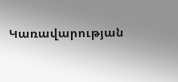Կառավարության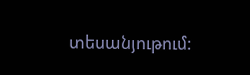տեսանյութում: